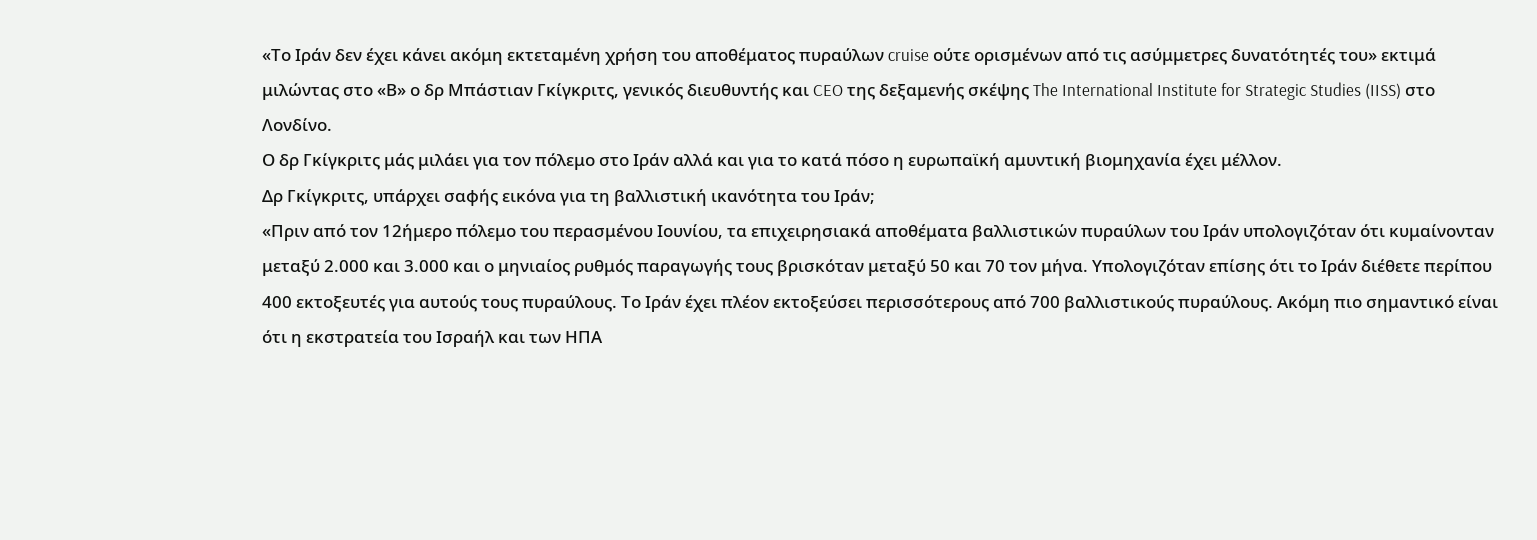«Το Ιράν δεν έχει κάνει ακόμη εκτεταμένη χρήση του αποθέματος πυραύλων cruise ούτε ορισμένων από τις ασύμμετρες δυνατότητές του» εκτιμά μιλώντας στο «Β» ο δρ Μπάστιαν Γκίγκριτς, γενικός διευθυντής και CEO της δεξαμενής σκέψης The International Institute for Strategic Studies (IISS) στο Λονδίνο.
Ο δρ Γκίγκριτς μάς μιλάει για τον πόλεμο στο Ιράν αλλά και για το κατά πόσο η ευρωπαϊκή αμυντική βιομηχανία έχει μέλλον.
Δρ Γκίγκριτς, υπάρχει σαφής εικόνα για τη βαλλιστική ικανότητα του Ιράν;
«Πριν από τον 12ήμερο πόλεμο του περασμένου Ιουνίου, τα επιχειρησιακά αποθέματα βαλλιστικών πυραύλων του Ιράν υπολογιζόταν ότι κυμαίνονταν μεταξύ 2.000 και 3.000 και ο μηνιαίος ρυθμός παραγωγής τους βρισκόταν μεταξύ 50 και 70 τον μήνα. Υπολογιζόταν επίσης ότι το Ιράν διέθετε περίπου 400 εκτοξευτές για αυτούς τους πυραύλους. Το Ιράν έχει πλέον εκτοξεύσει περισσότερους από 700 βαλλιστικούς πυραύλους. Ακόμη πιο σημαντικό είναι ότι η εκστρατεία του Ισραήλ και των ΗΠΑ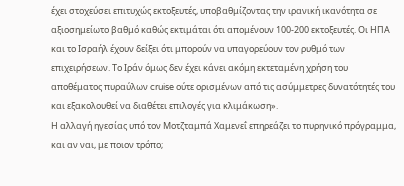έχει στοχεύσει επιτυχώς εκτοξευτές, υποβαθμίζοντας την ιρανική ικανότητα σε αξιοσημείωτο βαθμό καθώς εκτιμάται ότι απομένουν 100-200 εκτοξευτές. Οι ΗΠΑ και το Ισραήλ έχουν δείξει ότι μπορούν να υπαγορεύουν τον ρυθμό των επιχειρήσεων. Το Ιράν όμως δεν έχει κάνει ακόμη εκτεταμένη χρήση του αποθέματος πυραύλων cruise ούτε ορισμένων από τις ασύμμετρες δυνατότητές του και εξακολουθεί να διαθέτει επιλογές για κλιμάκωση».
Η αλλαγή ηγεσίας υπό τον Μοτζταμπά Χαμενεΐ επηρεάζει το πυρηνικό πρόγραμμα, και αν ναι, με ποιον τρόπο;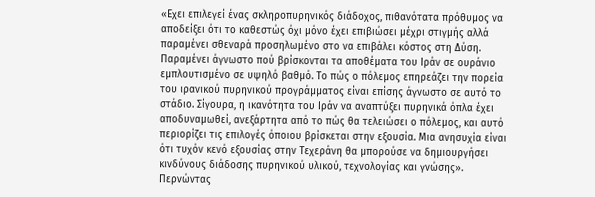«Εχει επιλεγεί ένας σκληροπυρηνικός διάδοχος, πιθανότατα πρόθυμος να αποδείξει ότι το καθεστώς όχι μόνο έχει επιβιώσει μέχρι στιγμής αλλά παραμένει σθεναρά προσηλωμένο στο να επιβάλει κόστος στη Δύση. Παραμένει άγνωστο πού βρίσκονται τα αποθέματα του Ιράν σε ουράνιο εμπλουτισμένο σε υψηλό βαθμό. Το πώς ο πόλεμος επηρεάζει την πορεία του ιρανικού πυρηνικού προγράμματος είναι επίσης άγνωστο σε αυτό το στάδιο. Σίγουρα, η ικανότητα του Ιράν να αναπτύξει πυρηνικά όπλα έχει αποδυναμωθεί, ανεξάρτητα από το πώς θα τελειώσει ο πόλεμος, και αυτό περιορίζει τις επιλογές όποιου βρίσκεται στην εξουσία. Μια ανησυχία είναι ότι τυχόν κενό εξουσίας στην Τεχεράνη θα μπορούσε να δημιουργήσει κινδύνους διάδοσης πυρηνικού υλικού, τεχνολογίας και γνώσης».
Περνώντας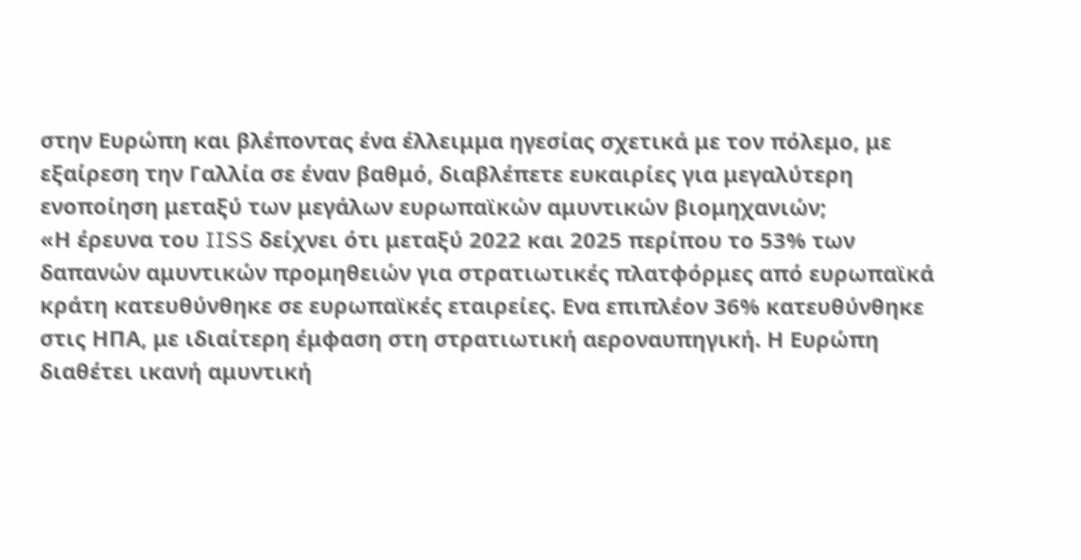στην Ευρώπη και βλέποντας ένα έλλειμμα ηγεσίας σχετικά με τον πόλεμο, με εξαίρεση την Γαλλία σε έναν βαθμό, διαβλέπετε ευκαιρίες για μεγαλύτερη ενοποίηση μεταξύ των μεγάλων ευρωπαϊκών αμυντικών βιομηχανιών;
«Η έρευνα του IISS δείχνει ότι μεταξύ 2022 και 2025 περίπου το 53% των δαπανών αμυντικών προμηθειών για στρατιωτικές πλατφόρμες από ευρωπαϊκά κράτη κατευθύνθηκε σε ευρωπαϊκές εταιρείες. Ενα επιπλέον 36% κατευθύνθηκε στις ΗΠΑ, με ιδιαίτερη έμφαση στη στρατιωτική αεροναυπηγική. Η Ευρώπη διαθέτει ικανή αμυντική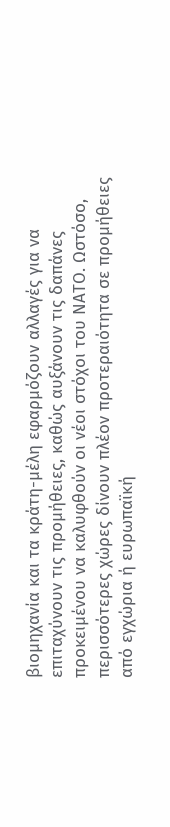βιομηχανία και τα κράτη-μέλη εφαρμόζουν αλλαγές για να επιταχύνουν τις προμήθειες, καθώς αυξάνουν τις δαπάνες προκειμένου να καλυφθούν οι νέοι στόχοι του ΝΑΤΟ. Ωστόσο, περισσότερες χώρες δίνουν πλέον προτεραιότητα σε προμήθειες από εγχώρια ή ευρωπαϊκή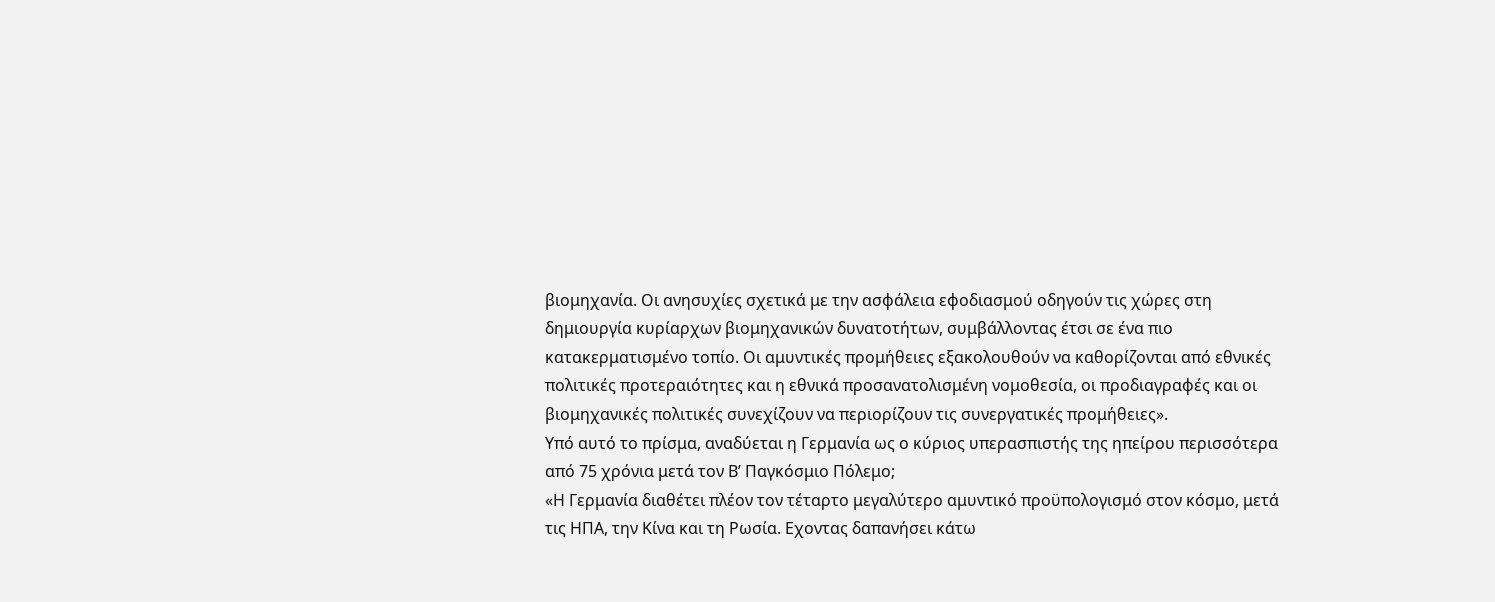βιομηχανία. Οι ανησυχίες σχετικά με την ασφάλεια εφοδιασμού οδηγούν τις χώρες στη δημιουργία κυρίαρχων βιομηχανικών δυνατοτήτων, συμβάλλοντας έτσι σε ένα πιο κατακερματισμένο τοπίο. Οι αμυντικές προμήθειες εξακολουθούν να καθορίζονται από εθνικές πολιτικές προτεραιότητες και η εθνικά προσανατολισμένη νομοθεσία, οι προδιαγραφές και οι βιομηχανικές πολιτικές συνεχίζουν να περιορίζουν τις συνεργατικές προμήθειες».
Υπό αυτό το πρίσμα, αναδύεται η Γερμανία ως ο κύριος υπερασπιστής της ηπείρου περισσότερα από 75 χρόνια μετά τον Β’ Παγκόσμιο Πόλεμο;
«Η Γερμανία διαθέτει πλέον τον τέταρτο μεγαλύτερο αμυντικό προϋπολογισμό στον κόσμο, μετά τις ΗΠΑ, την Κίνα και τη Ρωσία. Εχοντας δαπανήσει κάτω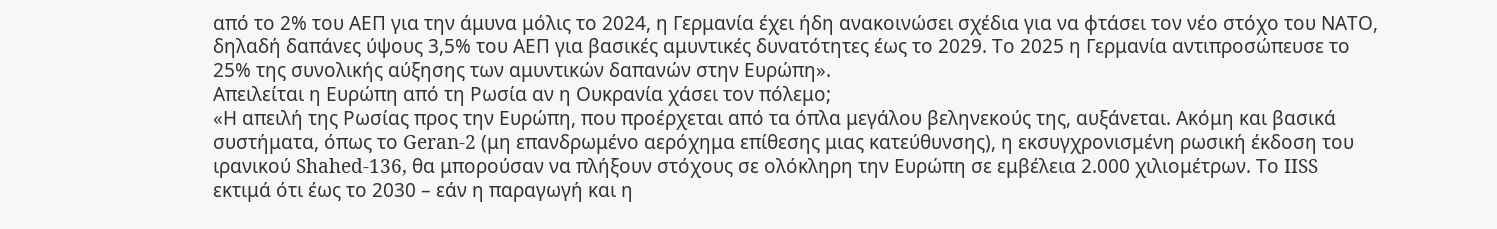από το 2% του ΑΕΠ για την άμυνα μόλις το 2024, η Γερμανία έχει ήδη ανακοινώσει σχέδια για να φτάσει τον νέο στόχο του ΝΑΤΟ, δηλαδή δαπάνες ύψους 3,5% του ΑΕΠ για βασικές αμυντικές δυνατότητες έως το 2029. Το 2025 η Γερμανία αντιπροσώπευσε το 25% της συνολικής αύξησης των αμυντικών δαπανών στην Ευρώπη».
Απειλείται η Ευρώπη από τη Ρωσία αν η Ουκρανία χάσει τον πόλεμο;
«Η απειλή της Ρωσίας προς την Ευρώπη, που προέρχεται από τα όπλα μεγάλου βεληνεκούς της, αυξάνεται. Ακόμη και βασικά συστήματα, όπως το Geran-2 (μη επανδρωμένο αερόχημα επίθεσης μιας κατεύθυνσης), η εκσυγχρονισμένη ρωσική έκδοση του ιρανικού Shahed-136, θα μπορούσαν να πλήξουν στόχους σε ολόκληρη την Ευρώπη σε εμβέλεια 2.000 χιλιομέτρων. Το IISS εκτιμά ότι έως το 2030 – εάν η παραγωγή και η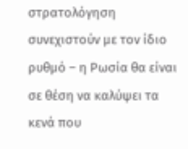στρατολόγηση συνεχιστούν με τον ίδιο ρυθμό – η Ρωσία θα είναι σε θέση να καλύψει τα κενά που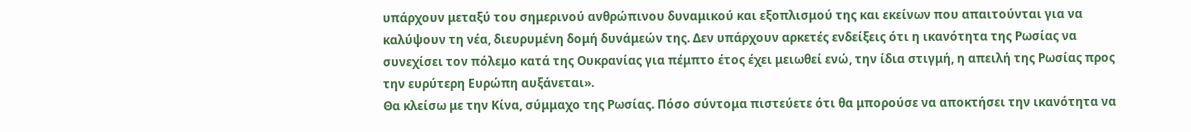υπάρχουν μεταξύ του σημερινού ανθρώπινου δυναμικού και εξοπλισμού της και εκείνων που απαιτούνται για να καλύψουν τη νέα, διευρυμένη δομή δυνάμεών της. Δεν υπάρχουν αρκετές ενδείξεις ότι η ικανότητα της Ρωσίας να συνεχίσει τον πόλεμο κατά της Ουκρανίας για πέμπτο έτος έχει μειωθεί ενώ, την ίδια στιγμή, η απειλή της Ρωσίας προς την ευρύτερη Ευρώπη αυξάνεται».
Θα κλείσω με την Κίνα, σύμμαχο της Ρωσίας. Πόσο σύντομα πιστεύετε ότι θα μπορούσε να αποκτήσει την ικανότητα να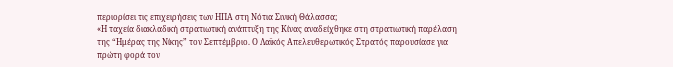περιορίσει τις επιχειρήσεις των ΗΠΑ στη Νότια Σινική Θάλασσα;
«Η ταχεία διακλαδική στρατιωτική ανάπτυξη της Κίνας αναδείχθηκε στη στρατιωτική παρέλαση της “Ημέρας της Νίκης” τον Σεπτέμβριο. Ο Λαϊκός Απελευθερωτικός Στρατός παρουσίασε για πρώτη φορά τον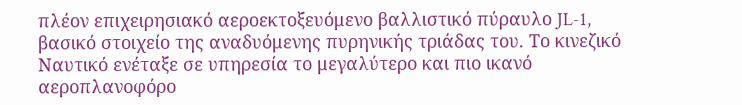πλέον επιχειρησιακό αεροεκτοξευόμενο βαλλιστικό πύραυλο JL-1, βασικό στοιχείο της αναδυόμενης πυρηνικής τριάδας του. Το κινεζικό Ναυτικό ενέταξε σε υπηρεσία το μεγαλύτερο και πιο ικανό αεροπλανοφόρο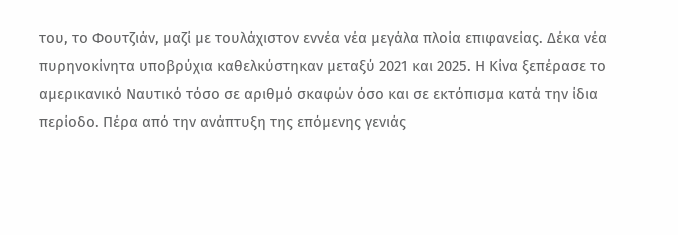του, το Φουτζιάν, μαζί με τουλάχιστον εννέα νέα μεγάλα πλοία επιφανείας. Δέκα νέα πυρηνοκίνητα υποβρύχια καθελκύστηκαν μεταξύ 2021 και 2025. Η Κίνα ξεπέρασε το αμερικανικό Ναυτικό τόσο σε αριθμό σκαφών όσο και σε εκτόπισμα κατά την ίδια περίοδο. Πέρα από την ανάπτυξη της επόμενης γενιάς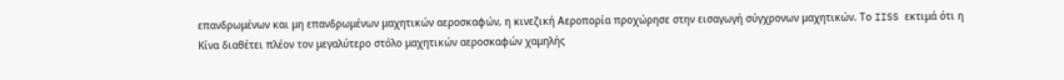επανδρωμένων και μη επανδρωμένων μαχητικών αεροσκαφών, η κινεζική Αεροπορία προχώρησε στην εισαγωγή σύγχρονων μαχητικών. Το IISS εκτιμά ότι η Κίνα διαθέτει πλέον τον μεγαλύτερο στόλο μαχητικών αεροσκαφών χαμηλής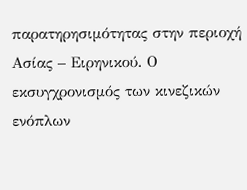παρατηρησιμότητας στην περιοχή Ασίας – Ειρηνικού. Ο εκσυγχρονισμός των κινεζικών ενόπλων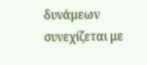δυνάμεων συνεχίζεται με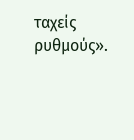ταχείς ρυθμούς».